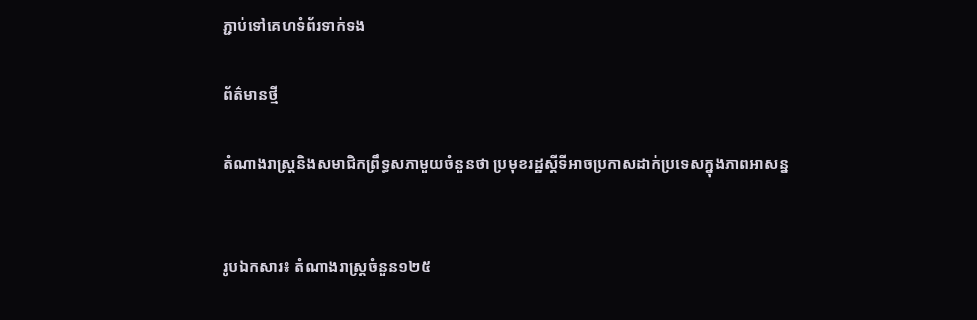ភ្ជាប់ទៅគេហទំព័រទាក់ទង

ព័ត៌មានថ្មី

តំណាងរាស្រ្តនិងសមាជិកព្រឹទ្ធសភាមួយចំនួនថា ប្រមុខរដ្ឋស្តីទីអាចប្រកាសដាក់ប្រទេសក្នុងភាពអាសន្ន


រូបឯកសារ៖ តំណាងរាស្រ្តចំនួន១២៥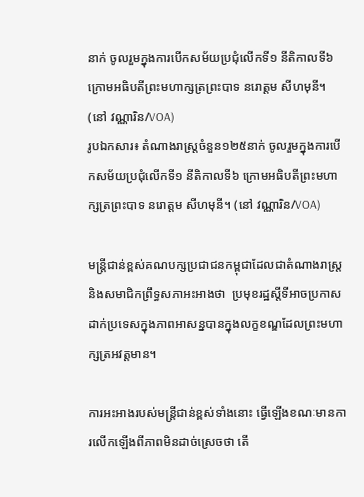នាក់ ចូលរួមក្នុងការបើកសម័យប្រជុំលើកទី១ នីតិកាលទី៦ ក្រោមអធិបតីព្រះមហាក្សត្រព្រះបាទ នរោត្តម សីហមុនី។ (នៅ វណ្ណារិន/VOA)
រូបឯកសារ៖ តំណាងរាស្រ្តចំនួន១២៥នាក់ ចូលរួមក្នុងការបើកសម័យប្រជុំលើកទី១ នីតិកាលទី៦ ក្រោមអធិបតីព្រះមហាក្សត្រព្រះបាទ នរោត្តម សីហមុនី។ (នៅ វណ្ណារិន/VOA)

មន្រ្តីជាន់ខ្ពស់គណបក្សប្រជាជនកម្ពុជាដែលជាតំណាងរាស្រ្ត និងសមាជិកព្រឹទ្ធសភាអះអាងថា  ប្រមុខរដ្ឋស្តីទីអាចប្រកាសដាក់ប្រទេសក្នុងភាពអាសន្នបានក្នុងលក្ខខណ្ឌដែលព្រះមហាក្សត្រអវត្តមាន។

ការអះអាងរបស់មន្រ្តីជាន់ខ្ពស់ទាំងនោះ ធ្វើឡើងខណៈមានការលើកឡើងពីភាពមិនដាច់ស្រេចថា តើ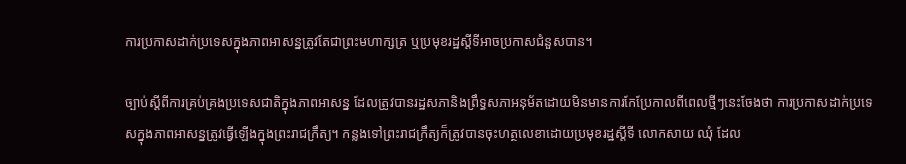ការប្រកាសដាក់ប្រទេសក្នុងភាពអាសន្នត្រូវតែជាព្រះមហាក្សត្រ ឬប្រមុខរដ្ឋស្តីទីអាចប្រកាសជំនួសបាន។

ច្បាប់ស្តីពីការគ្រប់គ្រងប្រទេសជាតិក្នុងភាពអាសន្ន ដែលត្រូវបានរដ្ឋសភានិងព្រឹទ្ធសភាអនុម័តដោយមិនមានការកែប្រែកាលពីពេលថ្មីៗនេះចែងថា ការប្រកាសដាក់ប្រទេសក្នុងភាពអាសន្នត្រូវធ្វើឡើងក្នុងព្រះរាជក្រឹត្យ។ កន្លងទៅព្រះរាជក្រឹត្យក៏ត្រូវបានចុះហត្ថលេខាដោយប្រមុខរដ្ឋស្តីទី លោកសាយ ឈុំ ដែល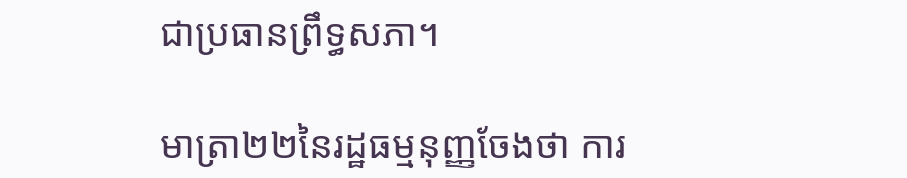ជាប្រធានព្រឹទ្ធសភា។

មាត្រា២២នៃរដ្ឋធម្មនុញ្ញចែងថា ការ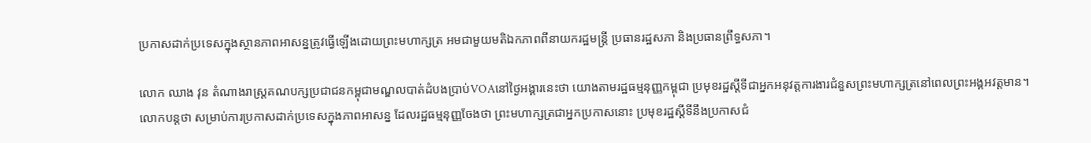ប្រកាសដាក់ប្រទេសក្នុងស្ថានភាពអាសន្នត្រូវធ្វើឡើងដោយព្រះមហាក្សត្រ អមជាមួយមតិឯកភាពពីនាយករដ្ឋមន្ត្រី ប្រធានរដ្ឋសភា និងប្រធានព្រឹទ្ធសភា។

លោក ឈាង វុន តំណាងរាស្រ្តគណបក្សប្រជាជនកម្ពុជាមណ្ឌលបាត់ដំបងប្រាប់VOAនៅថ្ងៃអង្គារនេះថា យោងតាមរដ្ឋធម្មនុញ្ញកម្ពុជា ប្រមុខរដ្ឋស្តីទីជាអ្នកអនុវត្តការងារជំនួសព្រះមហាក្សត្រនៅពេលព្រះអង្គអវត្តមាន។ លោកបន្តថា សម្រាប់ការប្រកាសដាក់ប្រទេសក្នុងភាពអាសន្ន ដែលរដ្ឋធម្មនុញ្ញចែងថា ព្រះមហាក្សត្រជាអ្នកប្រកាសនោះ ប្រមុខរដ្ឋស្តីទីនឹងប្រកាសជំ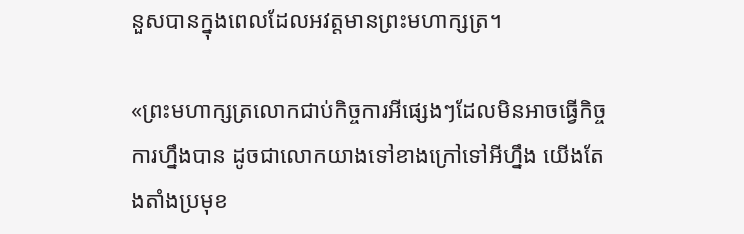នួសបានក្នុងពេលដែលអវត្តមានព្រះមហាក្សត្រ។

«ព្រះមហាក្សត្រលោកជាប់កិច្ចការអីផ្សេងៗដែលមិនអាចធ្វើកិច្ចការហ្នឹងបាន ដូចជាលោកយាងទៅខាងក្រៅទៅអីហ្នឹង យើងតែងតាំងប្រមុខ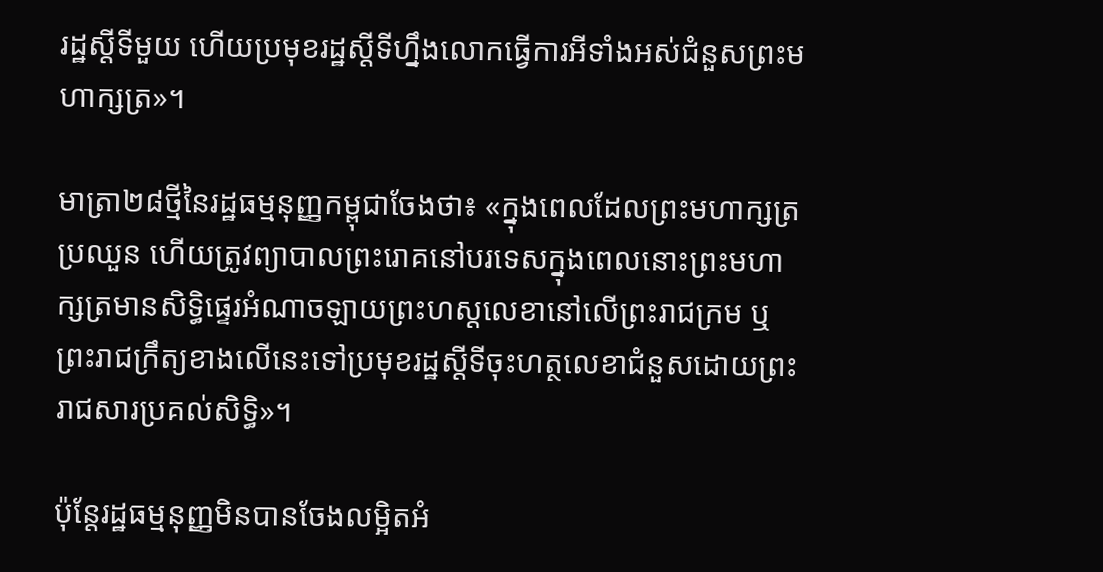រដ្ឋស្តីទីមួយ ហើយប្រមុខរដ្ឋស្តីទីហ្នឹងលោកធ្វើការអីទាំងអស់ជំនួសព្រះមហាក្សត្រ»។

មាត្រា២៨ថ្មីនៃរដ្ឋធម្មនុញ្ញកម្ពុជាចែងថា៖ «ក្នុងពេលដែលព្រះមហាក្សត្រប្រឈួន ហើយត្រូវព្យាបាលព្រះរោគនៅបរទេសក្នុងពេលនោះព្រះមហាក្សត្រមានសិទ្ធិផ្ទេរអំណាចឡាយព្រះហស្តលេខានៅលើព្រះរាជក្រម ឬព្រះរាជក្រឹត្យខាងលើនេះទៅប្រមុខរដ្ឋស្តីទីចុះហត្ថលេខាជំនួសដោយព្រះរាជសារប្រគល់សិទ្ធិ»។

ប៉ុន្តែរដ្ឋធម្មនុញ្ញមិនបានចែងលម្អិតអំ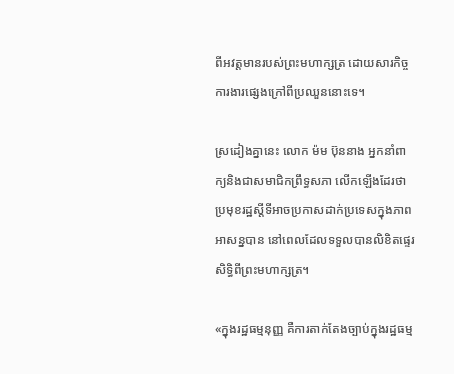ពីអវត្តមានរបស់ព្រះមហាក្សត្រ ដោយសារកិច្ចការងារផ្សេងក្រៅពីប្រឈួននោះទេ។

ស្រដៀងគ្នានេះ លោក ម៉ម ប៊ុននាង អ្នកនាំពាក្យនិងជាសមាជិកព្រឹទ្ធសភា លើកឡើងដែរថា ប្រមុខរដ្ឋស្តីទីអាចប្រកាសដាក់ប្រទេសក្នុងភាពអាសន្នបាន នៅពេលដែលទទួលបានលិខិតផ្ទេរសិទ្ធិពីព្រះមហាក្សត្រ។

«ក្នុងរដ្ឋធម្មនុញ្ញ គឺការតាក់តែងច្បាប់ក្នុងរដ្ឋធម្ម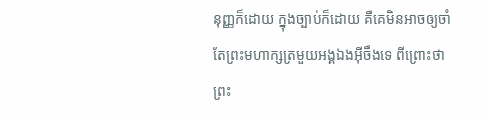នុញ្ញក៏ដោយ ក្នុងច្បាប់ក៏ដោយ គឺគេមិនអាចឲ្យចាំតែព្រះមហាក្សត្រមួយអង្គឯងអ៊ីចឹងទេ ពីព្រោះថា ព្រះ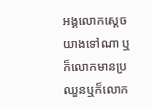អង្គលោកស្តេចយាងទៅណា ឬក៏លោកមានប្រឈួនឬក៏លោក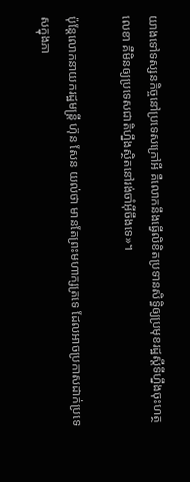យាងទៅទស្សនកិច្ចនៅប្រទេសក្រៅអី គឺលោកនឹងធ្វើលិខិតប្រទានសិទ្ធិឲ្យប្រមុខរដ្ឋស្តីទីហ្នឹងចុះហត្ថលេខា គឺមិនឲ្យប្រទេសជាតិហ្នឹងស្ថិតនៅរង់ចាំអ៊ីចឹងទេ»។

ប៉ុន្តែលោកនាយករដ្ឋមន្រ្តី ហ៊ុន សែន យល់ថា មានតែព្រះមហាក្សត្រទេ ដែលអាចប្រកាសដាក់ប្រទេសក្នុងភា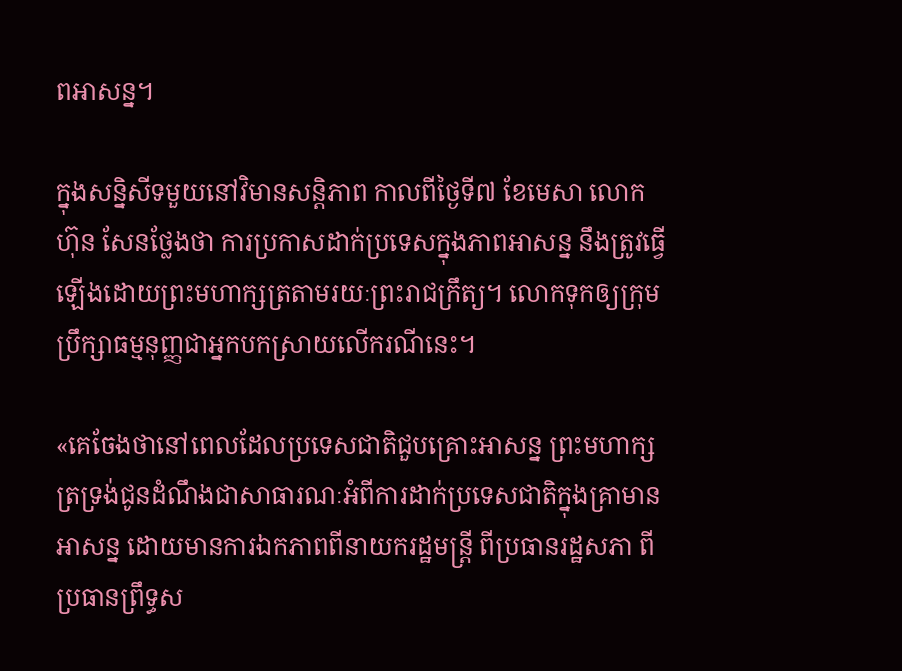ពអាសន្ន។

ក្នុងសន្និសីទមួយនៅវិមានសន្តិភាព កាលពីថ្ងៃទី៧ ខែមេសា លោក ហ៊ុន សែនថ្លែងថា ការប្រកាសដាក់ប្រទេសក្នុងភាពអាសន្ន នឹងត្រូវធ្វើឡើងដោយព្រះមហាក្សត្រតាមរយៈព្រះរាជក្រឹត្យ។ លោកទុកឲ្យក្រុមប្រឹក្សាធម្មនុញ្ញជាអ្នកបកស្រាយលើករណីនេះ។

«គេចែងថានៅពេលដែលប្រទេសជាតិជួបគ្រោះអាសន្ន ព្រះមហាក្សត្រទ្រង់ជូនដំណឹងជាសាធារណៈអំពីការដាក់ប្រទេសជាតិក្នុងគ្រាមានអាសន្ន ដោយមានការឯកភាពពីនាយករដ្ឋមន្រ្តី ពីប្រធានរដ្ឋសភា ពីប្រធានព្រឹទ្ធស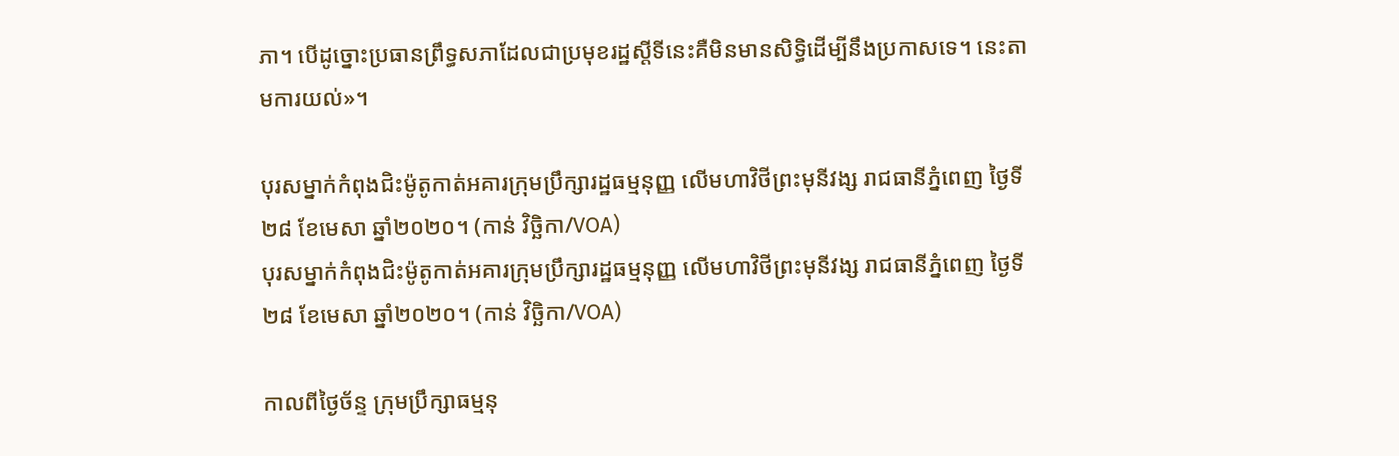ភា។ បើដូច្នោះប្រធានព្រឹទ្ធសភាដែលជាប្រមុខរដ្ឋស្តីទីនេះគឺមិនមានសិទ្ធិដើម្បីនឹងប្រកាសទេ។ នេះតាមការយល់»។

បុរសម្នាក់កំពុងជិះម៉ូតូកាត់អគារក្រុមប្រឹក្សារដ្ឋធម្មនុញ្ញ លើមហាវិថីព្រះមុនីវង្ស រាជធានីភ្នំពេញ ថ្ងៃទី២៨ ខែមេសា ឆ្នាំ២០២០។ (កាន់ វិច្ឆិកា/VOA)
បុរសម្នាក់កំពុងជិះម៉ូតូកាត់អគារក្រុមប្រឹក្សារដ្ឋធម្មនុញ្ញ លើមហាវិថីព្រះមុនីវង្ស រាជធានីភ្នំពេញ ថ្ងៃទី២៨ ខែមេសា ឆ្នាំ២០២០។ (កាន់ វិច្ឆិកា/VOA)

កាលពីថ្ងៃច័ន្ទ ក្រុមប្រឹក្សាធម្មនុ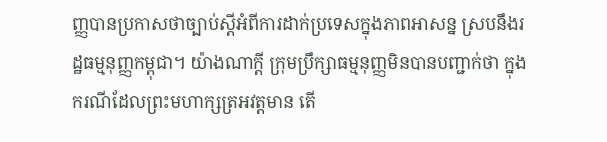ញ្ញបានប្រកាសថាច្បាប់ស្តីអំពីការដាក់ប្រទេសក្នុងភាពអាសន្ន ស្របនឹងរដ្ឋធម្មនុញ្ញកម្ពុជា។ យ៉ាងណាក្តី ក្រុមប្រឹក្សាធម្មនុញ្ញមិនបានបញ្ជាក់ថា ក្នុងករណីដែលព្រះមហាក្សត្រអវត្តមាន តើ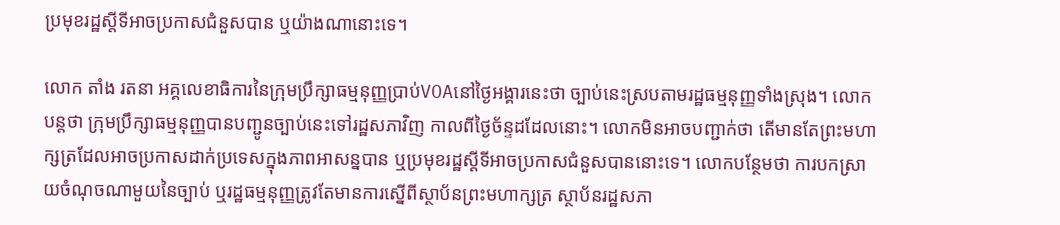ប្រមុខរដ្ឋស្តីទីអាចប្រកាសជំនួសបាន ឬយ៉ាងណានោះទេ។

លោក តាំង រតនា អគ្គលេខាធិការនៃក្រុមប្រឹក្សាធម្មនុញ្ញប្រាប់VOAនៅថ្ងៃអង្គារនេះថា ច្បាប់នេះស្របតាមរដ្ឋធម្មនុញ្ញទាំងស្រុង។ លោកបន្តថា ក្រុមប្រឹក្សាធម្មនុញ្ញបានបញ្ជូនច្បាប់នេះទៅរដ្ឋសភាវិញ កាលពីថ្ងៃច័ន្ទដដែលនោះ។ លោកមិនអាចបញ្ជាក់ថា តើមានតែព្រះមហាក្សត្រដែលអាចប្រកាសដាក់ប្រទេសក្នុងភាពអាសន្នបាន ឬប្រមុខរដ្ឋស្តីទីអាចប្រកាសជំនួសបាននោះទេ។ លោកបន្ថែមថា ការបកស្រាយចំណុចណាមួយនៃច្បាប់ ឬរដ្ឋធម្មនុញ្ញត្រូវតែមានការស្នើពីស្ថាប័នព្រះមហាក្សត្រ ស្ថាប័នរដ្ឋសភា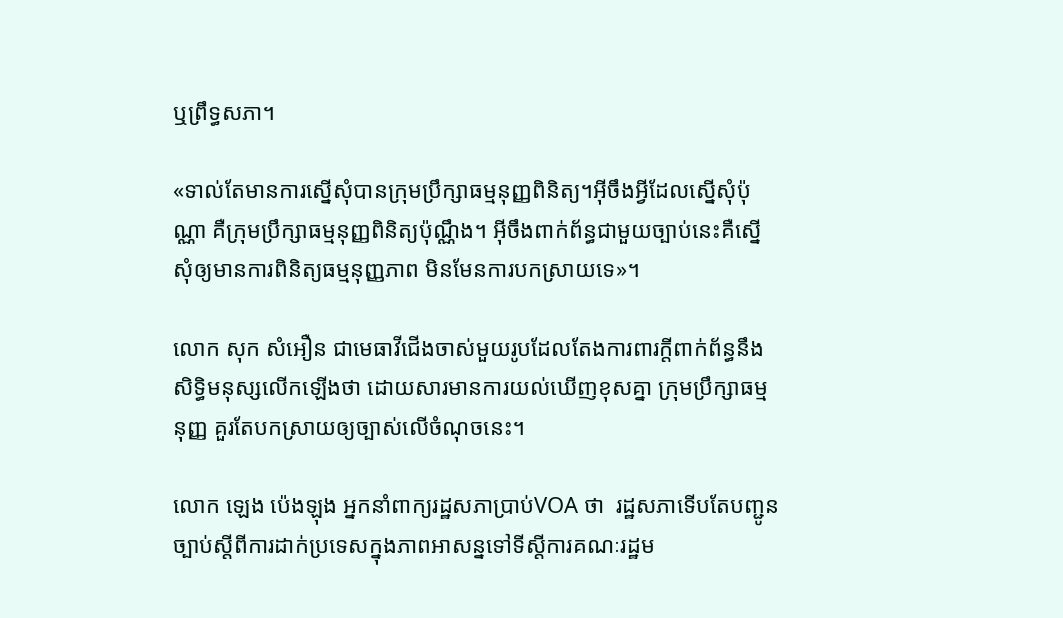ឬព្រឹទ្ធសភា។

«ទាល់តែមានការស្នើសុំបានក្រុមប្រឹក្សាធម្មនុញ្ញពិនិត្យ។អ៊ីចឹងអ្វីដែលស្នើសុំប៉ុណ្ណា គឺក្រុមប្រឹក្សាធម្មនុញ្ញពិនិត្យប៉ុណ្ណឹង។ អ៊ីចឹងពាក់ព័ន្ធជាមួយច្បាប់នេះគឺស្នើសុំឲ្យមានការពិនិត្យធម្មនុញ្ញភាព មិនមែនការបកស្រាយទេ»។

លោក សុក សំអឿន ជាមេធាវីជើងចាស់មួយរូបដែលតែងការពារក្តីពាក់ព័ន្ធនឹងសិទ្ធិមនុស្សលើកឡើងថា ដោយសារមានការយល់ឃើញខុសគ្នា ក្រុមប្រឹក្សាធម្មនុញ្ញ គួរតែបកស្រាយឲ្យច្បាស់លើចំណុចនេះ។

លោក ឡេង ប៉េងឡុង អ្នកនាំពាក្យរដ្ឋសភាប្រាប់VOA ថា  រដ្ឋសភាទើបតែបញ្ជូនច្បាប់ស្តីពីការដាក់ប្រទេសក្នុងភាពអាសន្នទៅទីស្តីការគណៈរដ្ឋម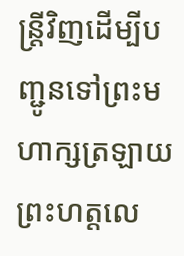ន្រ្តីវិញដើម្បីបញ្ជូនទៅព្រះមហាក្សត្រឡាយព្រះហត្តលេ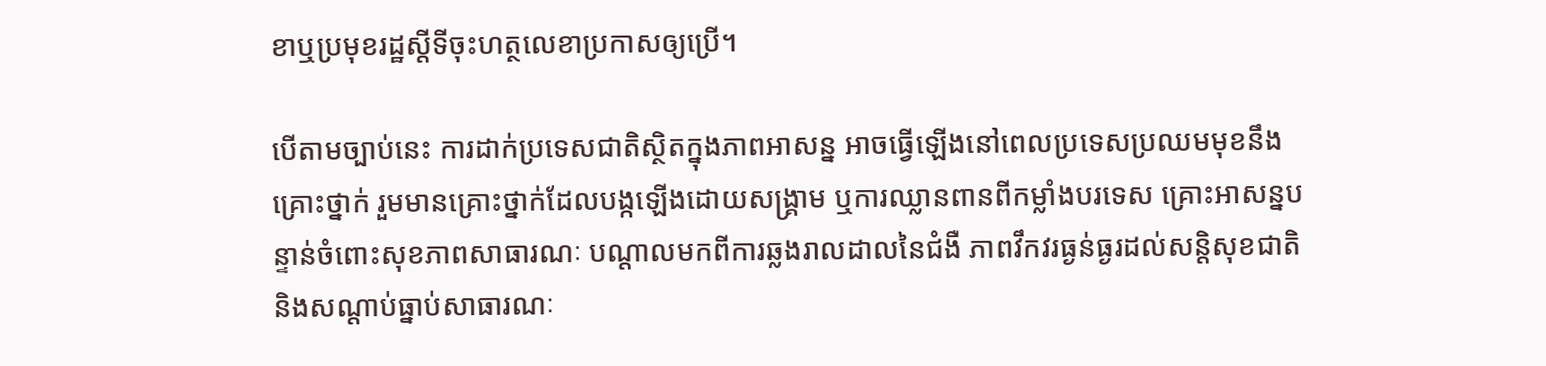ខាឬប្រមុខរដ្ឋស្តីទីចុះហត្ថលេខាប្រកាសឲ្យប្រើ។

បើតាមច្បាប់នេះ ការដាក់ប្រទេសជាតិស្ថិតក្នុងភាពអាសន្ន អាចធ្វើឡើងនៅពេលប្រទេសប្រឈមមុខនឹងគ្រោះថ្នាក់ រួមមានគ្រោះថ្នាក់ដែលបង្កឡើងដោយសង្រ្គាម ឬការឈ្លានពានពីកម្លាំងបរទេស គ្រោះអាសន្នបន្ទាន់ចំពោះសុខភាពសាធារណៈ បណ្តាលមកពីការឆ្លងរាលដាលនៃជំងឺ ភាពវឹកវរធ្ងន់ធ្ងរដល់សន្តិសុខជាតិ និងសណ្តាប់ធ្នាប់សាធារណៈ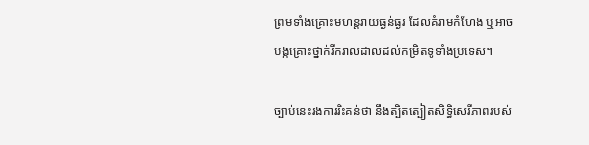ព្រមទាំងគ្រោះមហន្តរាយធ្ងន់ធ្ងរ ដែលគំរាមកំហែង ឬអាចបង្កគ្រោះថ្នាក់រីករាលដាលដល់កម្រិតទូទាំងប្រទេស។

ច្បាប់នេះរងការរិះគន់ថា នឹងត្បិតត្បៀតសិទ្ធិសេរីភាពរបស់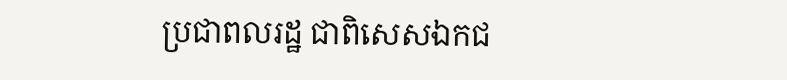ប្រជាពលរដ្ឋ ជាពិសេសឯកជ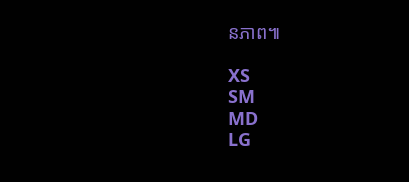នភាព៕

XS
SM
MD
LG